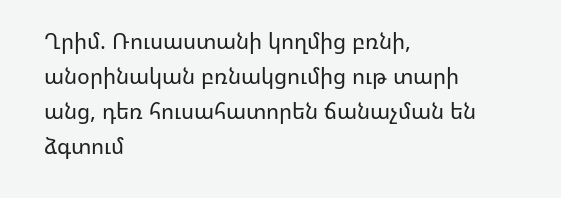Ղրիմ. Ռուսաստանի կողմից բռնի, անօրինական բռնակցումից ութ տարի անց, դեռ հուսահատորեն ճանաչման են ձգտում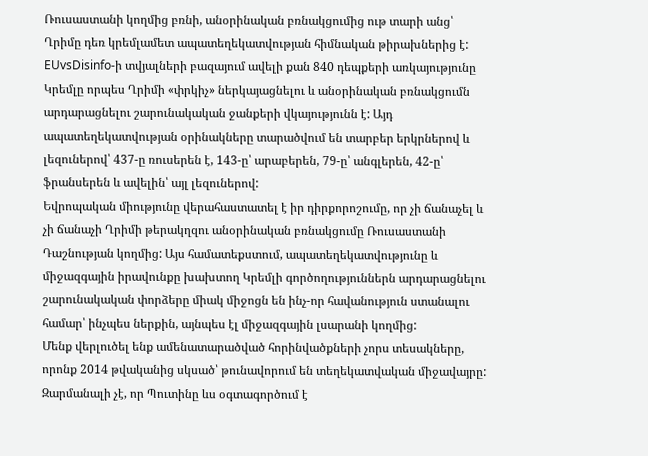Ռուսաստանի կողմից բռնի, անօրինական բռնակցումից ութ տարի անց՝ Ղրիմը դեռ կրեմլամետ ապատեղեկատվության հիմնական թիրախներից է: EUvsDisinfo-ի տվյալների բազայում ավելի քան 840 դեպքերի առկայությունը Կրեմլը որպես Ղրիմի «փրկիչ» ներկայացնելու և անօրինական բռնակցումն արդարացնելու շարունակական ջանքերի վկայությունն է: Այդ ապատեղեկատվության օրինակները տարածվում են տարբեր երկրներով և լեզուներով՝ 437-ը ռուսերեն է, 143-ը՝ արաբերեն, 79-ը՝ անգլերեն, 42-ը՝ ֆրանսերեն և ավելին՝ այլ լեզուներով:
Եվրոպական միությունը վերահաստատել է իր դիրքորոշումը, որ չի ճանաչել և չի ճանաչի Ղրիմի թերակղզու անօրինական բռնակցումը Ռուսաստանի Դաշնության կողմից: Այս համատեքստում, ապատեղեկատվությունը և միջազգային իրավունքը խախտող Կրեմլի գործողություններն արդարացնելու շարունակական փորձերը միակ միջոցն են ինչ-որ հավանություն ստանալու համար՝ ինչպես ներքին, այնպես էլ միջազգային լսարանի կողմից:
Մենք վերլուծել ենք ամենատարածված հորինվածքների չորս տեսակները, որոնք 2014 թվականից սկսած՝ թունավորում են տեղեկատվական միջավայրը: Զարմանալի չէ, որ Պուտինը ևս օգտագործում է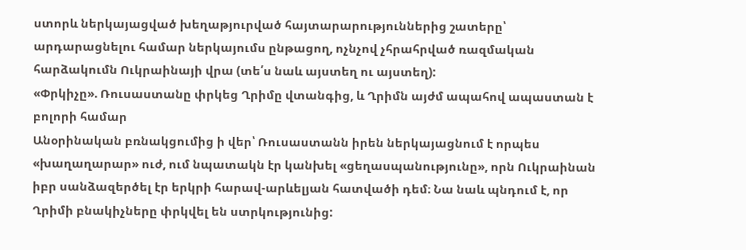ստորև ներկայացված խեղաթյուրված հայտարարություններից շատերը՝ արդարացնելու համար ներկայումս ընթացող, ոչնչով չհրահրված ռազմական հարձակումն Ուկրաինայի վրա (տե՛ս նաև այստեղ ու այստեղ):
«Փրկիչը». Ռուսաստանը փրկեց Ղրիմը վտանգից, և Ղրիմն այժմ ապահով ապաստան է բոլորի համար
Անօրինական բռնակցումից ի վեր՝ Ռուսաստանն իրեն ներկայացնում է որպես «խաղաղարար» ուժ, ում նպատակն էր կանխել «ցեղասպանությունը», որն Ուկրաինան իբր սանձազերծել էր երկրի հարավ-արևելյան հատվածի դեմ։ Նա նաև պնդում է, որ Ղրիմի բնակիչները փրկվել են ստրկությունից: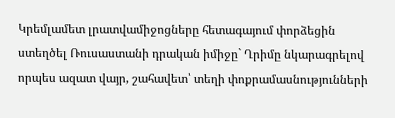Կրեմլամետ լրատվամիջոցները հետագայում փորձեցին ստեղծել Ռուսաստանի դրական իմիջը` Ղրիմը նկարագրելով որպես ազատ վայր, շահավետ՝ տեղի փոքրամասնությունների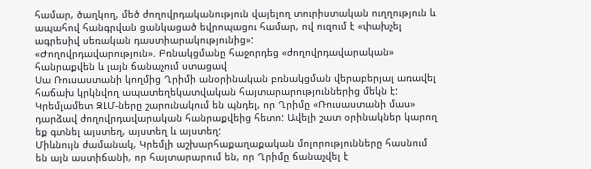համար, ծաղկող, մեծ ժողովրդականություն վայելող տուրիստական ուղղություն և ապահով հանգրվան ցանկացած եվրոպացու համար, ով ուզում է «փախչել ագրեսիվ սեռական դաստիարակությունից»:
«Ժողովրդավարություն». Բռնակցմանը հաջորդեց «ժողովրդավարական» հանրաքվեն և լայն ճանաչում ստացավ
Սա Ռուսաստանի կողմից Ղրիմի անօրինական բռնակցման վերաբերյալ առավել հաճախ կրկնվող ապատեղեկատվական հայտարարություններից մեկն է: Կրեմլամետ ԶԼՄ-ները շարունակում են պնդել, որ Ղրիմը «Ռուսաստանի մաս» դարձավ ժողովրդավարական հանրաքվեից հետո: Ավելի շատ օրինակներ կարող եք գտնել այստեղ, այստեղ և այստեղ:
Միևնույն ժամանակ, Կրեմլի աշխարհաքաղաքական մոլորությունները հասնում են այն աստիճանի, որ հայտարարում են, որ Ղրիմը ճանաչվել է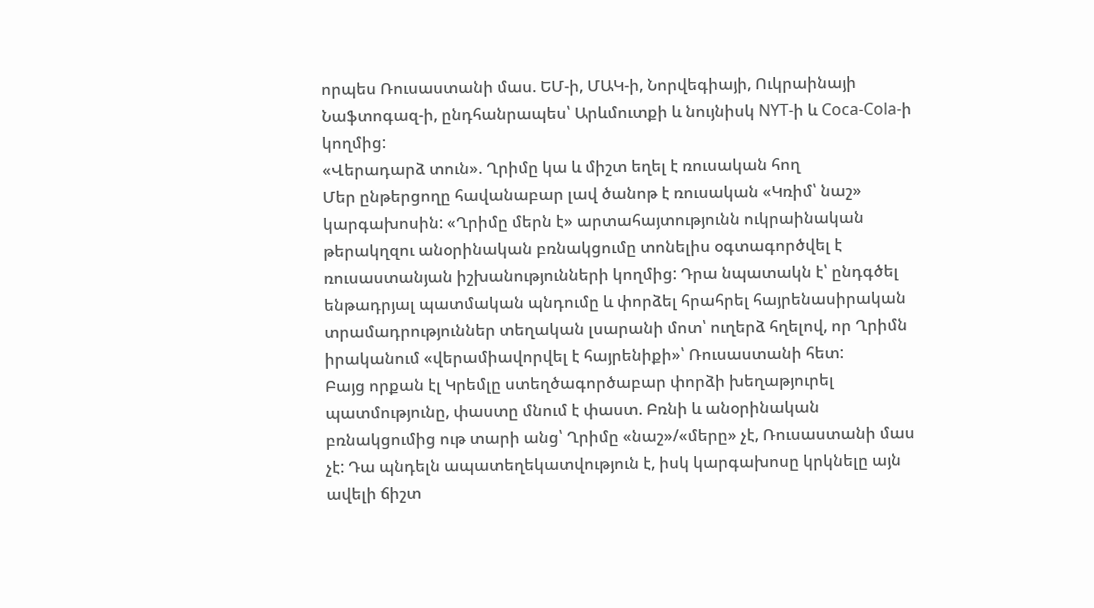որպես Ռուսաստանի մաս. ԵՄ-ի, ՄԱԿ-ի, Նորվեգիայի, Ուկրաինայի Նաֆտոգազ-ի, ընդհանրապես՝ Արևմուտքի և նույնիսկ NYT-ի և Coca-Cola-ի կողմից:
«Վերադարձ տուն». Ղրիմը կա և միշտ եղել է ռուսական հող
Մեր ընթերցողը հավանաբար լավ ծանոթ է ռուսական «Կռիմ՝ նաշ» կարգախոսին: «Ղրիմը մերն է» արտահայտությունն ուկրաինական թերակղզու անօրինական բռնակցումը տոնելիս օգտագործվել է ռուսաստանյան իշխանությունների կողմից: Դրա նպատակն է՝ ընդգծել ենթադրյալ պատմական պնդումը և փորձել հրահրել հայրենասիրական տրամադրություններ տեղական լսարանի մոտ՝ ուղերձ հղելով, որ Ղրիմն իրականում «վերամիավորվել է հայրենիքի»՝ Ռուսաստանի հետ:
Բայց որքան էլ Կրեմլը ստեղծագործաբար փորձի խեղաթյուրել պատմությունը, փաստը մնում է փաստ. Բռնի և անօրինական բռնակցումից ութ տարի անց՝ Ղրիմը «նաշ»/«մերը» չէ, Ռուսաստանի մաս չէ: Դա պնդելն ապատեղեկատվություն է, իսկ կարգախոսը կրկնելը այն ավելի ճիշտ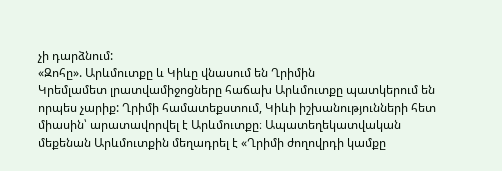չի դարձնում:
«Զոհը». Արևմուտքը և Կիևը վնասում են Ղրիմին
Կրեմլամետ լրատվամիջոցները հաճախ Արևմուտքը պատկերում են որպես չարիք: Ղրիմի համատեքստում, Կիևի իշխանությունների հետ միասին՝ արատավորվել է Արևմուտքը։ Ապատեղեկատվական մեքենան Արևմուտքին մեղադրել է «Ղրիմի ժողովրդի կամքը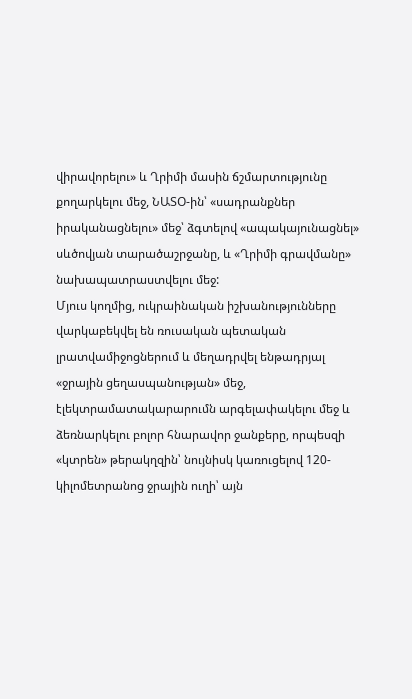վիրավորելու» և Ղրիմի մասին ճշմարտությունը քողարկելու մեջ, ՆԱՏՕ-ին՝ «սադրանքներ իրականացնելու» մեջ՝ ձգտելով «ապակայունացնել» սևծովյան տարածաշրջանը, և «Ղրիմի գրավմանը» նախապատրաստվելու մեջ:
Մյուս կողմից, ուկրաինական իշխանությունները վարկաբեկվել են ռուսական պետական լրատվամիջոցներում և մեղադրվել ենթադրյալ «ջրային ցեղասպանության» մեջ, էլեկտրամատակարարումն արգելափակելու մեջ և ձեռնարկելու բոլոր հնարավոր ջանքերը, որպեսզի «կտրեն» թերակղզին՝ նույնիսկ կառուցելով 120-կիլոմետրանոց ջրային ուղի՝ այն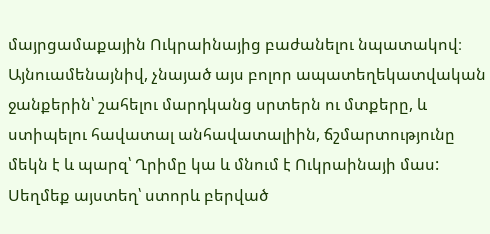մայրցամաքային Ուկրաինայից բաժանելու նպատակով։
Այնուամենայնիվ, չնայած այս բոլոր ապատեղեկատվական ջանքերին՝ շահելու մարդկանց սրտերն ու մտքերը, և ստիպելու հավատալ անհավատալիին, ճշմարտությունը մեկն է և պարզ՝ Ղրիմը կա և մնում է Ուկրաինայի մաս:
Սեղմեք այստեղ՝ ստորև բերված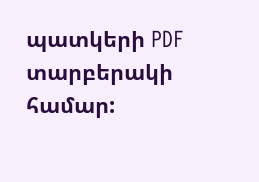պատկերի PDF տարբերակի համար: